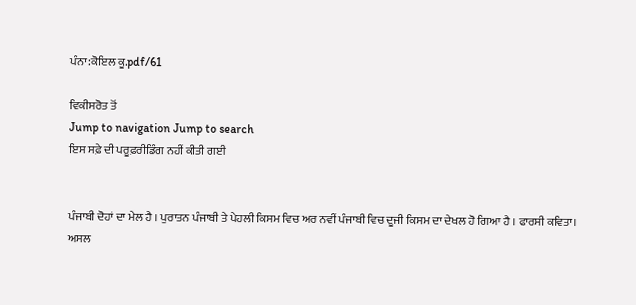ਪੰਨਾ:ਕੋਇਲ ਕੂ.pdf/61

ਵਿਕੀਸਰੋਤ ਤੋਂ
Jump to navigation Jump to search
ਇਸ ਸਫ਼ੇ ਦੀ ਪਰੂਫ਼ਰੀਡਿੰਗ ਨਹੀਂ ਕੀਤੀ ਗਈ


ਪੰਜਾਬੀ ਦੋਹਾਂ ਦਾ ਮੇਲ ਹੈ । ਪੁਰਾਤਨ ਪੰਜਾਬੀ ਤੇ ਪੇਹਲੀ ਕਿਸਮ ਵਿਚ ਅਰ ਨਵੀਂ ਪੰਜਾਬੀ ਵਿਚ ਦੂਜੀ ਕਿਸਮ ਦਾ ਦੇਖਲ ਹੋ ਗਿਆ ਹੈ । ਫਾਰਸੀ ਕਵਿਤਾ। ਅਸਲ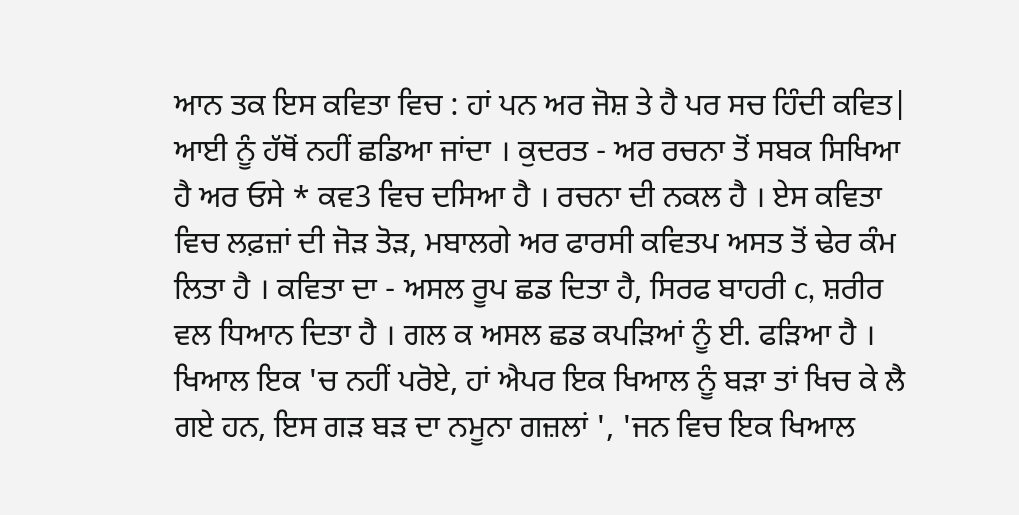ਆਨ ਤਕ ਇਸ ਕਵਿਤਾ ਵਿਚ : ਹਾਂ ਪਨ ਅਰ ਜੋਸ਼ ਤੇ ਹੈ ਪਰ ਸਚ ਹਿੰਦੀ ਕਵਿਤ| ਆਈ ਨੂੰ ਹੱਥੋਂ ਨਹੀਂ ਛਡਿਆ ਜਾਂਦਾ । ਕੁਦਰਤ - ਅਰ ਰਚਨਾ ਤੋਂ ਸਬਕ ਸਿਖਿਆ ਹੈ ਅਰ ਓਸੇ * ਕਵ3 ਵਿਚ ਦਸਿਆ ਹੈ । ਰਚਨਾ ਦੀ ਨਕਲ ਹੈ । ਏਸ ਕਵਿਤਾ ਵਿਚ ਲਫ਼ਜ਼ਾਂ ਦੀ ਜੋੜ ਤੋੜ, ਮਬਾਲਗੇ ਅਰ ਫਾਰਸੀ ਕਵਿਤਪ ਅਸਤ ਤੋਂ ਢੇਰ ਕੰਮ ਲਿਤਾ ਹੈ । ਕਵਿਤਾ ਦਾ - ਅਸਲ ਰੂਪ ਛਡ ਦਿਤਾ ਹੈ, ਸਿਰਫ ਬਾਹਰੀ c, ਸ਼ਰੀਰ ਵਲ ਧਿਆਨ ਦਿਤਾ ਹੈ । ਗਲ ਕ ਅਸਲ ਛਡ ਕਪੜਿਆਂ ਨੂੰ ਈ. ਫੜਿਆ ਹੈ । ਖਿਆਲ ਇਕ 'ਚ ਨਹੀਂ ਪਰੋਏ, ਹਾਂ ਐਪਰ ਇਕ ਖਿਆਲ ਨੂੰ ਬੜਾ ਤਾਂ ਖਿਚ ਕੇ ਲੈ ਗਏ ਹਨ, ਇਸ ਗੜ ਬੜ ਦਾ ਨਮੂਨਾ ਗਜ਼ਲਾਂ ', 'ਜਨ ਵਿਚ ਇਕ ਖਿਆਲ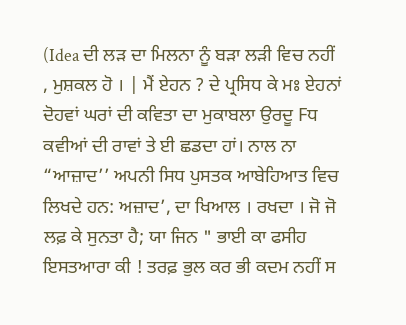(Idea ਦੀ ਲੜ ਦਾ ਮਿਲਨਾ ਨੂੰ ਬੜਾ ਲੜੀ ਵਿਚ ਨਹੀਂ , ਮੁਸ਼ਕਲ ਹੋ । | ਮੈਂ ਏਹਨ ? ਦੇ ਪ੍ਰਸਿਧ ਕੇ ਮਃ ਏਹਨਾਂ ਦੋਹਵਾਂ ਘਰਾਂ ਦੀ ਕਵਿਤਾ ਦਾ ਮੁਕਾਬਲਾ ਉਰਦੂ Fਧ ਕਵੀਆਂ ਦੀ ਰਾਵਾਂ ਤੇ ਈ ਛਡਦਾ ਹਾਂ। ਨਾਲ ਨਾ “ਆਜ਼ਾਦ’’ ਅਪਨੀ ਸਿਧ ਪੁਸਤਕ ਆਬੇਹਿਆਤ ਵਿਚ ਲਿਖਦੇ ਹਨ: ਅਜ਼ਾਦ’, ਦਾ ਖਿਆਲ । ਰਖਦਾ । ਜੋ ਜੋ ਲਫ਼ ਕੇ ਸੁਨਤਾ ਹੈ; ਯਾ ਜਿਨ " ਭਾਈ ਕਾ ਫਸੀਹ ਇਸਤਆਰਾ ਕੀ ! ਤਰਫ਼ ਭੁਲ ਕਰ ਭੀ ਕਦਮ ਨਹੀਂ ਸ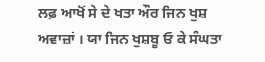ਲਫ਼ ਆਖੋਂ ਸੇ ਦੇ ਖਤਾ ਔਰ ਜਿਨ ਖੁਸ਼ ਅਵਾਜ਼ਾਂ । ਯਾ ਜਿਨ ਖੁਸ਼ਬੂ ਓ ਕੇ ਸੰਘਤਾ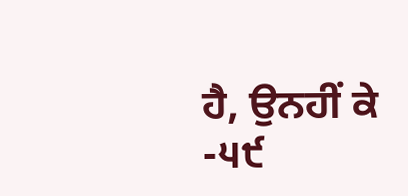ਹੈ, ਉਨਹੀਂ ਕੇ -੫੯